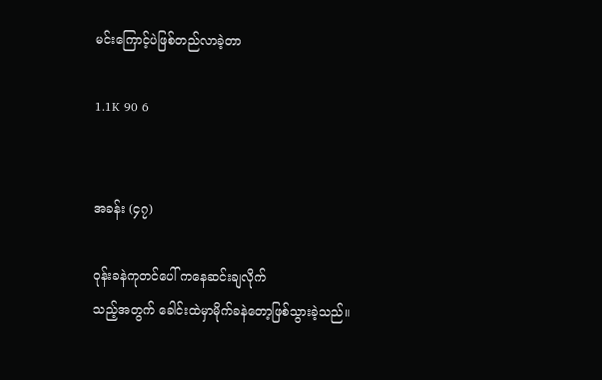မင်းကြောင့်ပဲဖြစ်တည်လာခဲ့တာ

1.1K 90 6


အခန်း (၄၇)

ဝုန်းခနဲကုတင်ပေါ် ကနေဆင်းချလိုက်
သည့်အတွက် ခေါင်းထဲမှာမိုက်ခနဲတော့ဖြစ်သွားခဲ့သည်။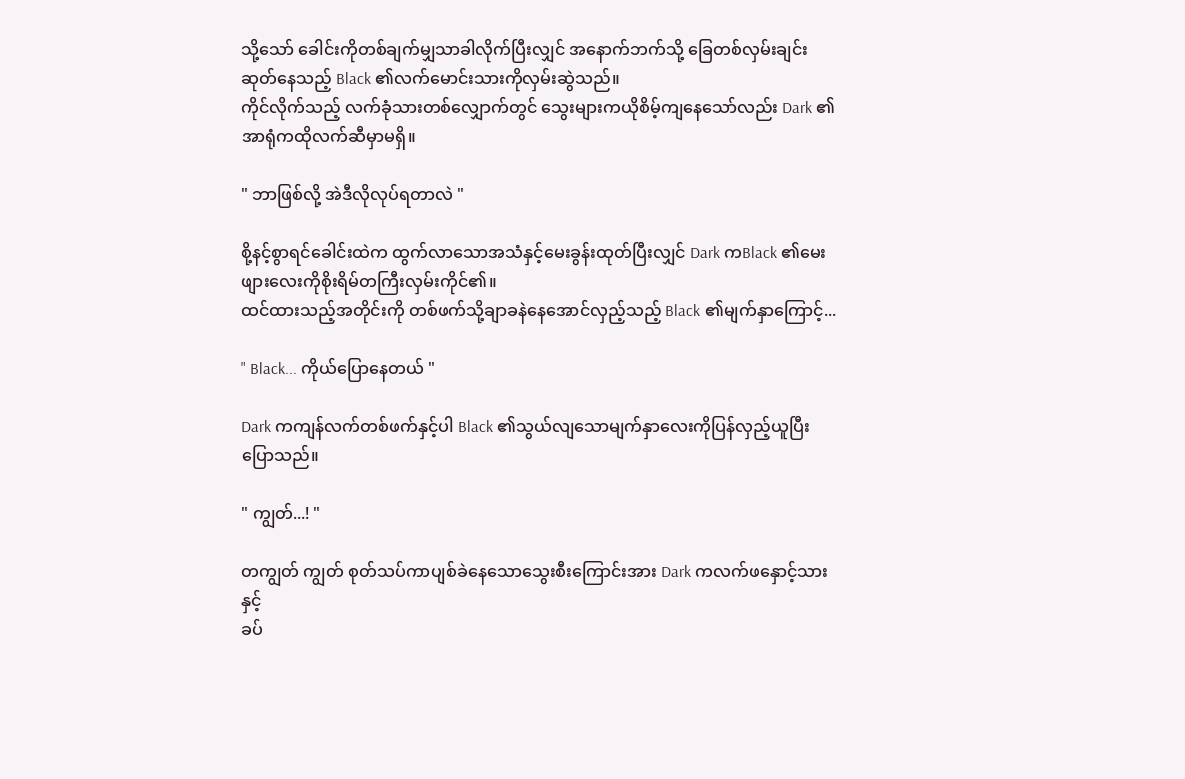သို့သော် ခေါင်းကိုတစ်ချက်မျှသာခါလိုက်ပြီးလျှင် အနောက်ဘက်သို့ ခြေတစ်လှမ်းချင်းဆုတ်နေသည့် Black ၏လက်မောင်းသားကိုလှမ်းဆွဲသည်။
ကိုင်လိုက်သည့် လက်ခုံသားတစ်လျှောက်တွင် သွေးများကယိုစိမ့်ကျနေသော်လည်း Dark ၏အာရုံကထိုလက်ဆီမှာမရှိ။

" ဘာဖြစ်လို့ အဲဒီလိုလုပ်ရတာလဲ "

စို့နင့်စွာရင်ခေါင်းထဲက ထွက်လာသောအသံနှင့်မေးခွန်းထုတ်ပြီးလျှင် Dark ကBlack ၏မေးဖျားလေးကိုစိုးရိမ်တကြီးလှမ်းကိုင်၏။
ထင်ထားသည့်အတိုင်းကို တစ်ဖက်သို့ချာခနဲနေအောင်လှည့်သည့် Black ၏မျက်နှာကြောင့်...

" Black... ကိုယ်ပြောနေတယ် "

Dark ကကျန်လက်တစ်ဖက်နှင့်ပါ Black ၏သွယ်လျသောမျက်နှာလေးကိုပြန်လှည့်ယူပြီးပြောသည်။

" ကျွတ်...! "

တကျွတ် ကျွတ် စုတ်သပ်ကာပျစ်ခဲနေသောသွေးစီးကြောင်းအား Dark ကလက်ဖနှောင့်သားနှင့်
ခပ်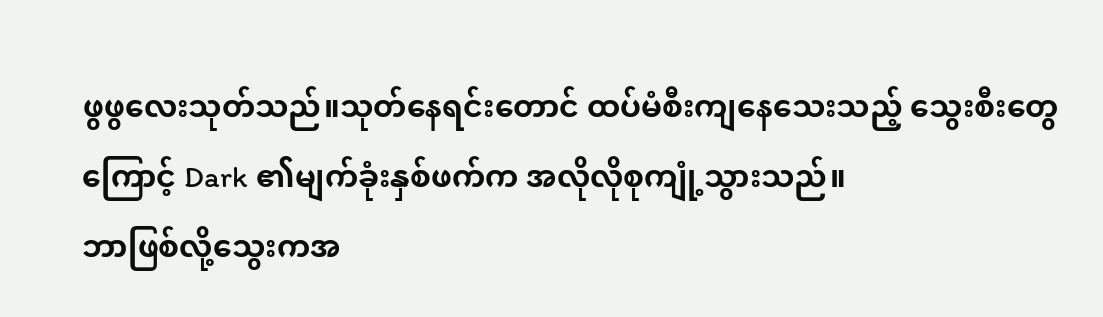ဖွဖွလေးသုတ်သည်။သုတ်နေရင်းတောင် ထပ်မံစီးကျနေသေးသည့် သွေးစီးတွေကြောင့် Dark ၏မျက်ခုံးနှစ်ဖက်က အလိုလိုစုကျုံ့သွားသည်။
ဘာဖြစ်လို့သွေးကအ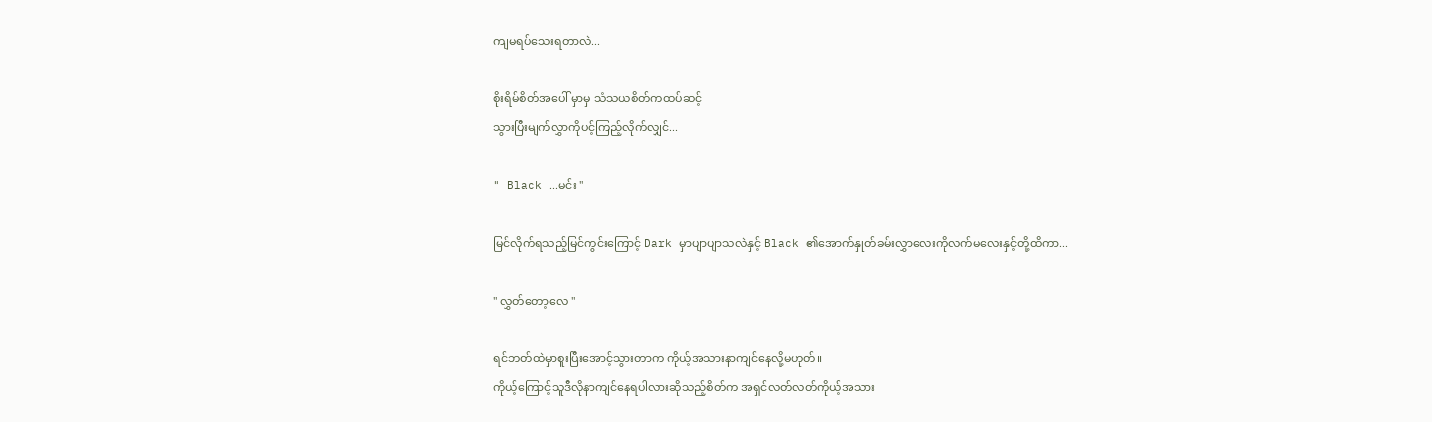ကျမရပ်သေးရတာလဲ...

စိုးရိမ်စိတ်အပေါ် မှာမှ သံသယစိတ်ကထပ်ဆင့်
သွားပြီးမျက်လွှာကိုပင့်ကြည့်လိုက်လျှင်...

" Black ...မင်း "

မြင်လိုက်ရသည့်မြင်ကွင်းကြောင့် Dark မှာပျာပျာသလဲနှင့် Black ၏အောက်နှုတ်ခမ်းလွှာလေးကိုလက်မလေးနှင့်တို့ထိကာ...

" လွှတ်တော့လေ "

ရင်ဘတ်ထဲမှာစူးပြီးအောင့်သွားတာက ကိုယ့်အသားနာကျင်နေလို့မဟုတ်။
ကိုယ့်ကြောင့်သူဒီလိုနာကျင်နေရပါလားဆိုသည့်စိတ်က အရှင်လတ်လတ်ကိုယ့်အသား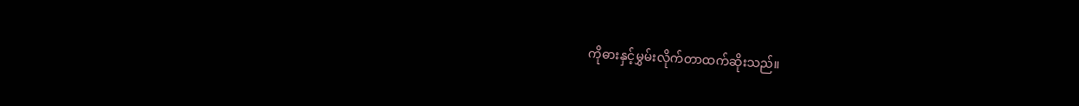ကိုဓားနှင့်မွှမ်းလိုက်တာထက်ဆိုးသည်။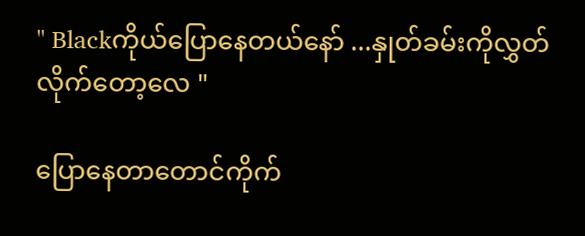" Blackကိုယ်ပြောနေတယ်နော် ...နှုတ်ခမ်းကိုလွှတ်လိုက်တော့လေ "

ပြောနေတာတောင်ကိုက်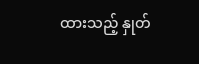ထားသည့် နှုတ်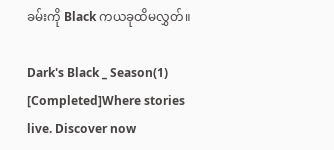ခမ်းကို Black ကယခုထိမလွှတ်။

Dark's Black _ Season(1) [Completed]Where stories live. Discover now